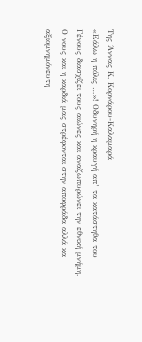Της Άννας Κ. Κορνάρου-Καλαμαρά
«Εάλω η πόλις …»! Οδυνηρή η κραυγή απ’ τα κατάστηθα του Γένους διασχίζει τους αιώνες και αναζωπυρώνει την εθνική μνήμη. Ο νους και η καρδιά μας στρέφoνται στην αποφράδα αλλά κα αξιομνημόνευτη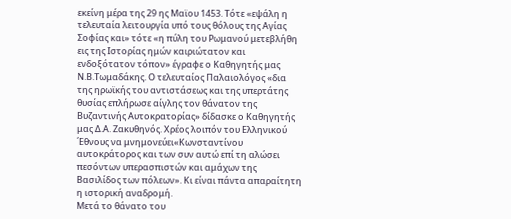εκείνη μέρα της 29 ης Μαϊου 1453. Τότε «εψάλη η τελευταία λειτουργία υπό τους θόλους της Αγίας Σοφίας και» τότε «η πύλη του Ρωμανού μετεβλήθη εις της Ιστορίας ημών καιριώτατον και ενδοξότατον τόπον» έγραφε ο Καθηγητής μας Ν.Β.Τωμαδάκης. Ο τελευταίος Παλαιολόγος «δια της ηρωϊκής του αντιστάσεως και της υπερτάτης θυσίας επλήρωσε αίγλης τον θάνατον της Βυζαντινής Αυτοκρατορίας» δίδασκε ο Καθηγητής μας Δ.Α. Ζακυθηνός. Χρέος λοιπόν του Ελληνικού ΄Εθνους να μνημονεύει«Κωνσταντίνου αυτοκράτορος και των συν αυτώ επί τη αλώσει πεσόντων υπερασπιστών και αμάχων της Βασιλίδος των πόλεων». Κι είναι πάντα απαραίτητη η ιστορική αναδρομή.
Μετά το θάνατο του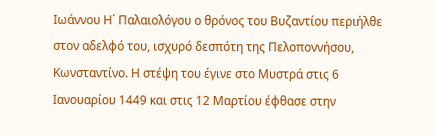Ιωάννου Η΄ Παλαιολόγου ο θρόνος του Βυζαντίου περιήλθε στον αδελφό του, ισχυρό δεσπότη της Πελοποννήσου, Κωνσταντίνο. Η στέψη του έγινε στο Μυστρά στις 6 Ιανουαρίου 1449 και στις 12 Μαρτίου έφθασε στην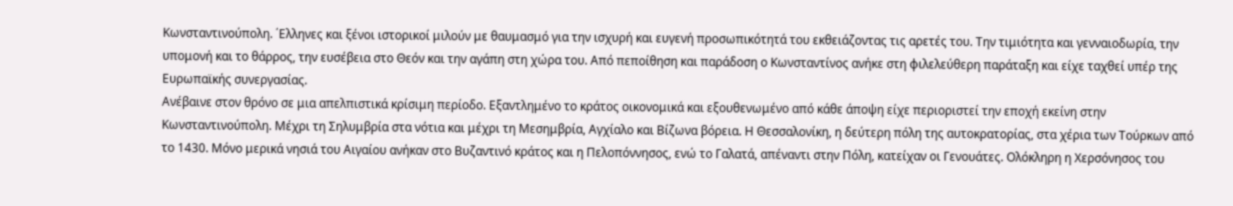Κωνσταντινούπολη. ΄Ελληνες και ξένοι ιστορικοί μιλούν με θαυμασμό για την ισχυρή και ευγενή προσωπικότητά του εκθειάζοντας τις αρετές του. Την τιμιότητα και γενναιοδωρία, την υπομονή και το θάρρος, την ευσέβεια στο Θεόν και την αγάπη στη χώρα του. Από πεποίθηση και παράδοση ο Κωνσταντίνος ανήκε στη φιλελεύθερη παράταξη και είχε ταχθεί υπέρ της Ευρωπαϊκής συνεργασίας.
Ανέβαινε στον θρόνο σε μια απελπιστικά κρίσιμη περίοδο. Εξαντλημένο το κράτος οικονομικά και εξουθενωμένο από κάθε άποψη είχε περιοριστεί την εποχή εκείνη στην Κωνσταντινούπολη. Μέχρι τη Σηλυμβρία στα νότια και μέχρι τη Μεσημβρία, Αγχίαλο και Βίζωνα βόρεια. Η Θεσσαλονίκη, η δεύτερη πόλη της αυτοκρατορίας, στα χέρια των Τούρκων από το 1430. Μόνο μερικά νησιά του Αιγαίου ανήκαν στο Βυζαντινό κράτος και η Πελοπόννησος, ενώ το Γαλατά, απέναντι στην Πόλη, κατείχαν οι Γενουάτες. Ολόκληρη η Χερσόνησος του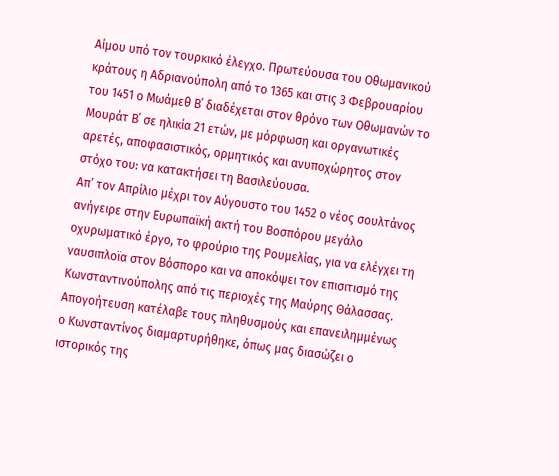Αίμου υπό τον τουρκικό έλεγχο. Πρωτεύουσα του Οθωμανικού κράτους η Αδριανούπολη από το 1365 και στις 3 Φεβρουαρίου του 1451 ο Μωάμεθ Β΄ διαδέχεται στον θρόνο των Οθωμανών το Μουράτ Β΄ σε ηλικία 21 ετών, με μόρφωση και οργανωτικές αρετές, αποφασιστικός, ορμητικός και ανυποχώρητος στον στόχο του: να κατακτήσει τη Βασιλεύουσα.
Απ’ τον Απρίλιο μέχρι τον Αύγουστο του 1452 ο νέος σουλτάνος ανήγειρε στην Ευρωπαϊκή ακτή του Βοσπόρου μεγάλο οχυρωματικό έργο, το φρούριο της Ρουμελίας, για να ελέγχει τη ναυσιπλοϊα στον Βόσπορο και να αποκόψει τον επισιτισμό της Κωνσταντινούπολης από τις περιοχές της Μαύρης Θάλασσας. Απογοήτευση κατέλαβε τους πληθυσμούς και επανειλημμένως ο Κωνσταντίνος διαμαρτυρήθηκε, όπως μας διασώζει ο ιστορικός της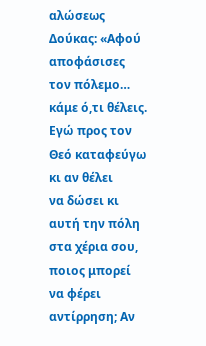αλώσεως Δούκας: «Αφού αποφάσισες τον πόλεμο… κάμε ό,τι θέλεις. Εγώ προς τον Θεό καταφεύγω κι αν θέλει
να δώσει κι αυτή την πόλη στα χέρια σου, ποιος μπορεί να φέρει αντίρρηση; Αν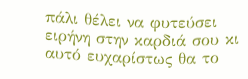πάλι θέλει να φυτεύσει ειρήνη στην καρδιά σου κι αυτό ευχαρίστως θα το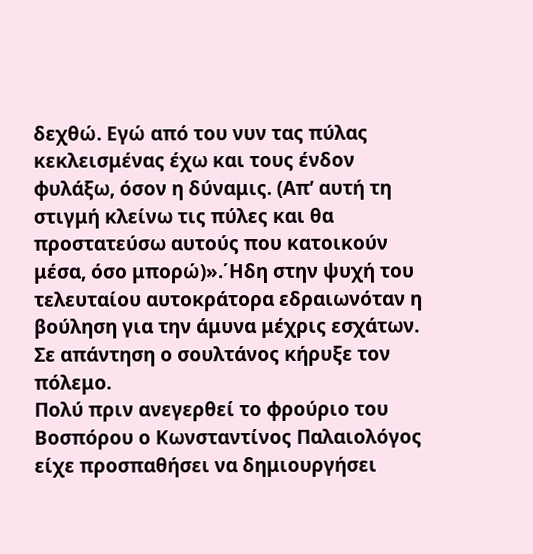δεχθώ. Εγώ από του νυν τας πύλας κεκλεισμένας έχω και τους ένδον φυλάξω, όσον η δύναμις. (Απ’ αυτή τη στιγμή κλείνω τις πύλες και θα προστατεύσω αυτούς που κατοικούν μέσα, όσο μπορώ)».΄Ηδη στην ψυχή του τελευταίου αυτοκράτορα εδραιωνόταν η βούληση για την άμυνα μέχρις εσχάτων. Σε απάντηση ο σουλτάνος κήρυξε τον πόλεμο.
Πολύ πριν ανεγερθεί το φρούριο του Βοσπόρου ο Κωνσταντίνος Παλαιολόγος είχε προσπαθήσει να δημιουργήσει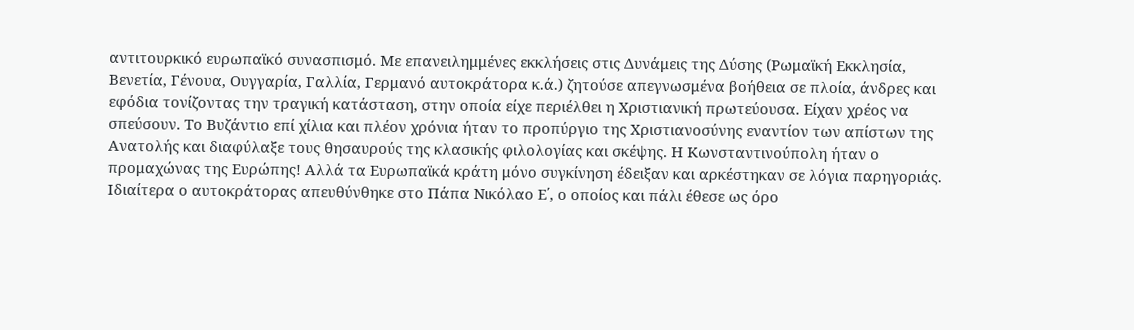αντιτουρκικό ευρωπαϊκό συνασπισμό. Με επανειλημμένες εκκλήσεις στις Δυνάμεις της Δύσης (Ρωμαϊκή Εκκλησία, Βενετία, Γένουα, Ουγγαρία, Γαλλία, Γερμανό αυτοκράτορα κ.ά.) ζητούσε απεγνωσμένα βοήθεια σε πλοία, άνδρες και εφόδια τονίζοντας την τραγική κατάσταση, στην οποία είχε περιέλθει η Χριστιανική πρωτεύουσα. Είχαν χρέος να σπεύσουν. Το Βυζάντιο επί χίλια και πλέον χρόνια ήταν το προπύργιο της Χριστιανοσύνης εναντίον των απίστων της Ανατολής και διαφύλαξε τους θησαυρούς της κλασικής φιλολογίας και σκέψης. Η Κωνσταντινούπολη ήταν ο προμαχώνας της Ευρώπης! Αλλά τα Ευρωπαϊκά κράτη μόνο συγκίνηση έδειξαν και αρκέστηκαν σε λόγια παρηγοριάς. Ιδιαίτερα ο αυτοκράτορας απευθύνθηκε στο Πάπα Νικόλαο Ε΄, ο οποίος και πάλι έθεσε ως όρο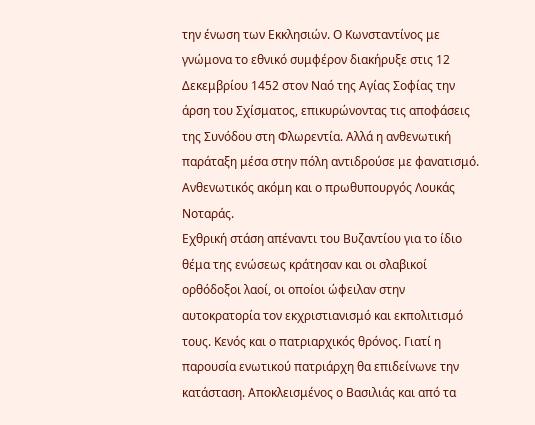την ένωση των Εκκλησιών. Ο Κωνσταντίνος με γνώμονα το εθνικό συμφέρον διακήρυξε στις 12 Δεκεμβρίου 1452 στον Ναό της Αγίας Σοφίας την άρση του Σχίσματος, επικυρώνοντας τις αποφάσεις της Συνόδου στη Φλωρεντία. Αλλά η ανθενωτική παράταξη μέσα στην πόλη αντιδρούσε με φανατισμό. Ανθενωτικός ακόμη και ο πρωθυπουργός Λουκάς Νοταράς.
Εχθρική στάση απέναντι του Βυζαντίου για το ίδιο θέμα της ενώσεως κράτησαν και οι σλαβικοί ορθόδοξοι λαοί, οι οποίοι ώφειλαν στην αυτοκρατορία τον εκχριστιανισμό και εκπολιτισμό τους. Κενός και ο πατριαρχικός θρόνος. Γιατί η παρουσία ενωτικού πατριάρχη θα επιδείνωνε την κατάσταση. Αποκλεισμένος ο Βασιλιάς και από τα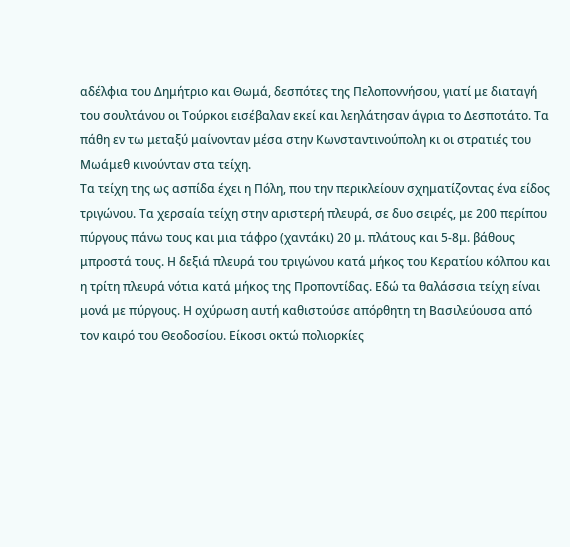αδέλφια του Δημήτριο και Θωμά, δεσπότες της Πελοποννήσου, γιατί με διαταγή του σουλτάνου οι Τούρκοι εισέβαλαν εκεί και λεηλάτησαν άγρια το Δεσποτάτο. Τα πάθη εν τω μεταξύ μαίνονταν μέσα στην Κωνσταντινούπολη κι οι στρατιές του Μωάμεθ κινούνταν στα τείχη.
Τα τείχη της ως ασπίδα έχει η Πόλη, που την περικλείουν σχηματίζοντας ένα είδος τριγώνου. Τα χερσαία τείχη στην αριστερή πλευρά, σε δυο σειρές, με 200 περίπου πύργους πάνω τους και μια τάφρο (χαντάκι) 20 μ. πλάτους και 5-8μ. βάθους μπροστά τους. Η δεξιά πλευρά του τριγώνου κατά μήκος του Κερατίου κόλπου και η τρίτη πλευρά νότια κατά μήκος της Προποντίδας. Εδώ τα θαλάσσια τείχη είναι μονά με πύργους. Η οχύρωση αυτή καθιστούσε απόρθητη τη Βασιλεύουσα από τον καιρό του Θεοδοσίου. Είκοσι οκτώ πολιορκίες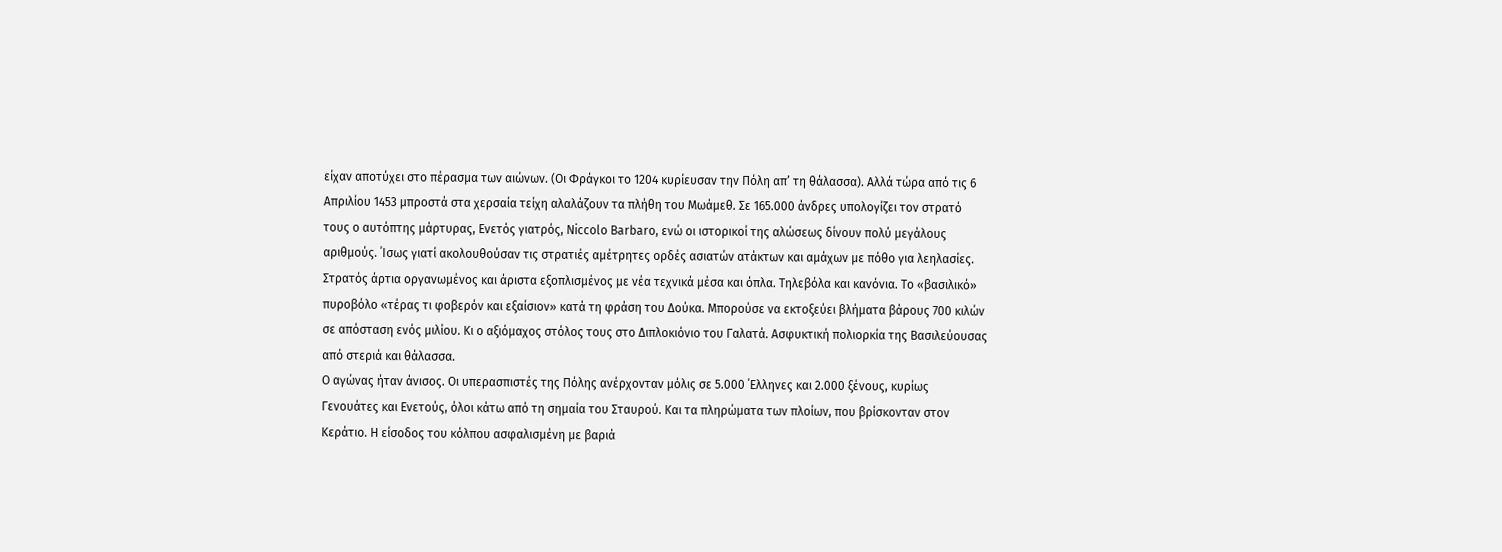είχαν αποτύχει στο πέρασμα των αιώνων. (Οι Φράγκοι το 1204 κυρίευσαν την Πόλη απ’ τη θάλασσα). Αλλά τώρα από τις 6 Απριλίου 1453 μπροστά στα χερσαία τείχη αλαλάζουν τα πλήθη του Μωάμεθ. Σε 165.000 άνδρες υπολογίζει τον στρατό τους ο αυτόπτης μάρτυρας, Ενετός γιατρός, Νiccolο Βarbaro, ενώ οι ιστορικοί της αλώσεως δίνουν πολύ μεγάλους αριθμούς. ΄Ισως γιατί ακολουθούσαν τις στρατιές αμέτρητες ορδές ασιατών ατάκτων και αμάχων με πόθο για λεηλασίες. Στρατός άρτια οργανωμένος και άριστα εξοπλισμένος με νέα τεχνικά μέσα και όπλα. Τηλεβόλα και κανόνια. Το «βασιλικό» πυροβόλο «τέρας τι φοβερόν και εξαίσιον» κατά τη φράση του Δούκα. Μπορούσε να εκτοξεύει βλήματα βάρους 700 κιλών σε απόσταση ενός μιλίου. Κι ο αξιόμαχος στόλος τους στο Διπλοκιόνιο του Γαλατά. Ασφυκτική πολιορκία της Βασιλεύουσας από στεριά και θάλασσα.
Ο αγώνας ήταν άνισος. Οι υπερασπιστές της Πόλης ανέρχονταν μόλις σε 5.000 ΄Ελληνες και 2.000 ξένους, κυρίως Γενουάτες και Ενετούς, όλοι κάτω από τη σημαία του Σταυρού. Και τα πληρώματα των πλοίων, που βρίσκονταν στον Κεράτιο. Η είσοδος του κόλπου ασφαλισμένη με βαριά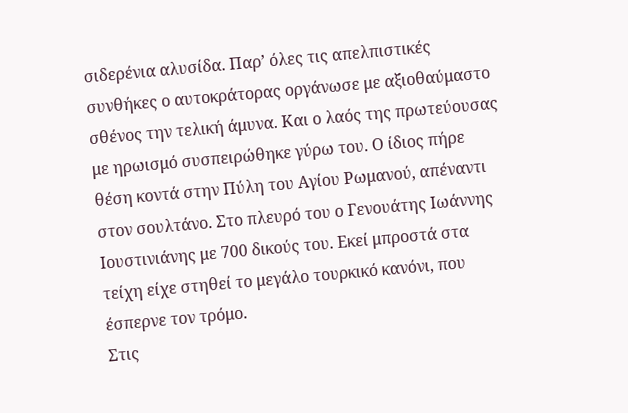σιδερένια αλυσίδα. Παρ’ όλες τις απελπιστικές συνθήκες ο αυτοκράτορας οργάνωσε με αξιοθαύμαστο σθένος την τελική άμυνα. Και ο λαός της πρωτεύουσας με ηρωισμό συσπειρώθηκε γύρω του. Ο ίδιος πήρε θέση κοντά στην Πύλη του Αγίου Ρωμανού, απέναντι στον σουλτάνο. Στο πλευρό του ο Γενουάτης Ιωάννης Ιουστινιάνης με 700 δικούς του. Εκεί μπροστά στα τείχη είχε στηθεί το μεγάλο τουρκικό κανόνι, που έσπερνε τον τρόμο.
Στις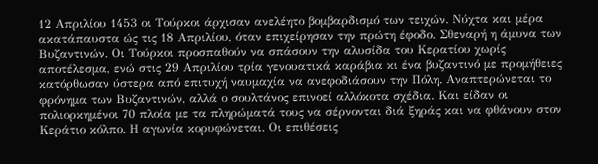12 Απριλίου 1453 οι Τούρκοι άρχισαν ανελέητο βομβαρδισμό των τειχών. Νύχτα και μέρα ακατάπαυστα ώς τις 18 Απριλίου, όταν επιχείρησαν την πρώτη έφοδο. Σθεναρή η άμυνα των Βυζαντινών. Οι Τούρκοι προσπαθούν να σπάσουν την αλυσίδα του Κερατίου χωρίς αποτέλεσμα, ενώ στις 29 Απριλίου τρία γενουατικά καράβια κι ένα βυζαντινό με προμήθειες κατόρθωσαν ύστερα από επιτυχή ναυμαχία να ανεφοδιάσουν την Πόλη. Αναπτερώνεται το φρόνημα των Βυζαντινών, αλλά ο σουλτάνος επινοεί αλλόκοτα σχέδια. Και είδαν οι πολιορκημένοι 70 πλοία με τα πληρώματά τους να σέρνονται διά ξηράς και να φθάνουν στον Κεράτιο κόλπο. Η αγωνία κορυφώνεται. Οι επιθέσεις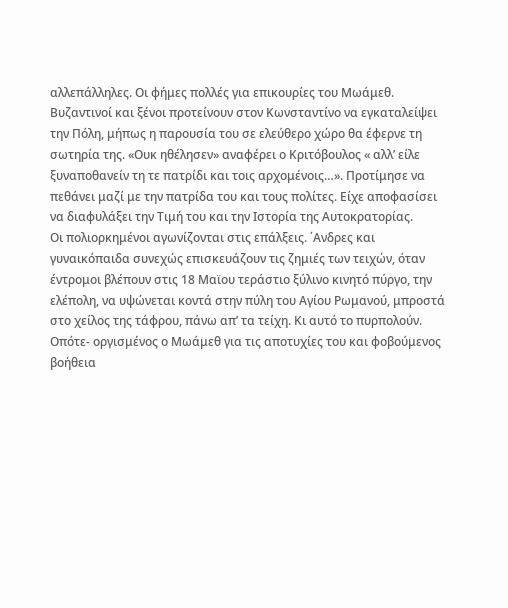αλλεπάλληλες. Οι φήμες πολλές για επικουρίες του Μωάμεθ. Βυζαντινοί και ξένοι προτείνουν στον Κωνσταντίνο να εγκαταλείψει την Πόλη, μήπως η παρουσία του σε ελεύθερο χώρο θα έφερνε τη σωτηρία της. «Ουκ ηθέλησεν» αναφέρει ο Κριτόβουλος « αλλ’ είλε ξυναποθανείν τη τε πατρίδι και τοις αρχομένοις…». Προτίμησε να πεθάνει μαζί με την πατρίδα του και τους πολίτες. Είχε αποφασίσει να διαφυλάξει την Τιμή του και την Ιστορία της Αυτοκρατορίας.
Οι πολιορκημένοι αγωνίζονται στις επάλξεις. ΄Ανδρες και γυναικόπαιδα συνεχώς επισκευάζουν τις ζημιές των τειχών, όταν έντρομοι βλέπουν στις 18 Μαϊου τεράστιο ξύλινο κινητό πύργο, την ελέπολη, να υψώνεται κοντά στην πύλη του Αγίου Ρωμανού, μπροστά στο χείλος της τάφρου, πάνω απ’ τα τείχη. Κι αυτό το πυρπολούν. Οπότε- οργισμένος ο Μωάμεθ για τις αποτυχίες του και φοβούμενος βοήθεια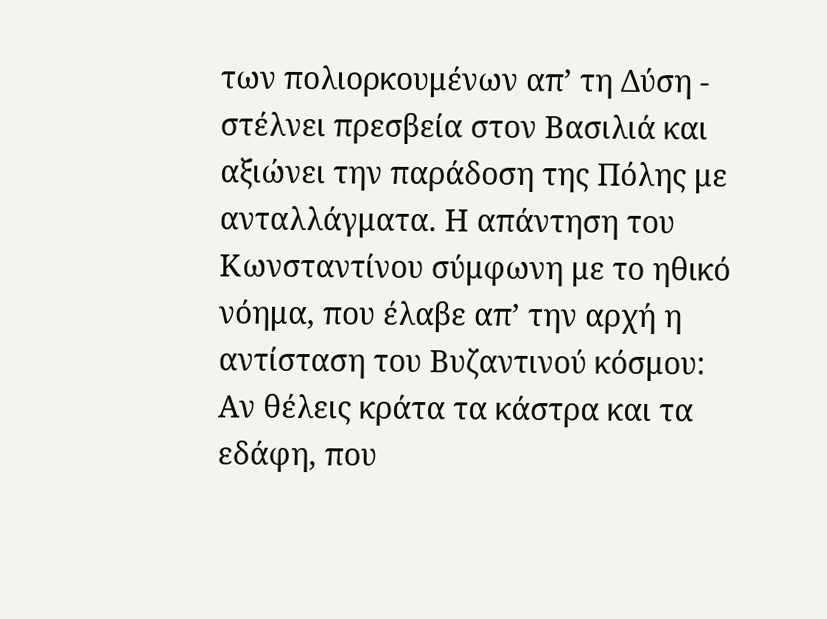των πολιορκουμένων απ’ τη Δύση - στέλνει πρεσβεία στον Βασιλιά και αξιώνει την παράδοση της Πόλης με ανταλλάγματα. Η απάντηση του Κωνσταντίνου σύμφωνη με το ηθικό νόημα, που έλαβε απ’ την αρχή η αντίσταση του Βυζαντινού κόσμου: Αν θέλεις κράτα τα κάστρα και τα εδάφη, που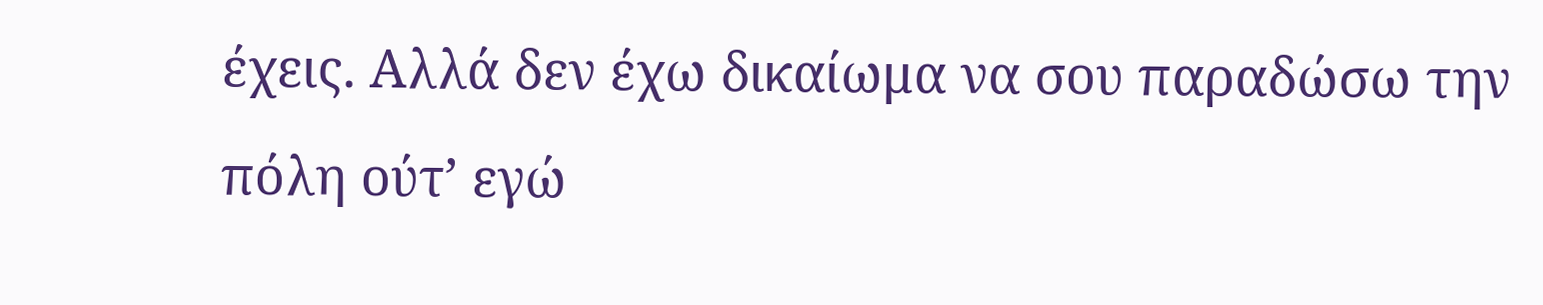έχεις. Αλλά δεν έχω δικαίωμα να σου παραδώσω την πόλη ούτ’ εγώ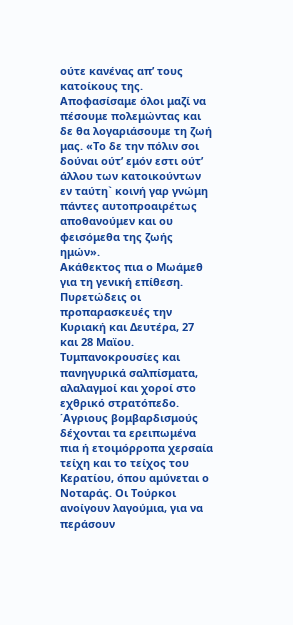ούτε κανένας απ’ τους κατοίκους της. Αποφασίσαμε όλοι μαζί να πέσουμε πολεμώντας και δε θα λογαριάσουμε τη ζωή μας. «Το δε την πόλιν σοι δούναι ούτ’ εμόν εστι ούτ’ άλλου των κατοικούντων εν ταύτη` κοινή γαρ γνώμη πάντες αυτοπροαιρέτως αποθανούμεν και ου φεισόμεθα της ζωής ημών».
Ακάθεκτος πια ο Μωάμεθ για τη γενική επίθεση. Πυρετώδεις οι προπαρασκευές την Κυριακή και Δευτέρα, 27 και 28 Μαϊου. Τυμπανοκρουσίες και πανηγυρικά σαλπίσματα, αλαλαγμοί και χοροί στο εχθρικό στρατόπεδο. ΄Αγριους βομβαρδισμούς δέχονται τα ερειπωμένα πια ή ετοιμόρροπα χερσαία τείχη και το τείχος του Κερατίου, όπου αμύνεται ο Νοταράς. Οι Τούρκοι ανοίγουν λαγούμια, για να περάσουν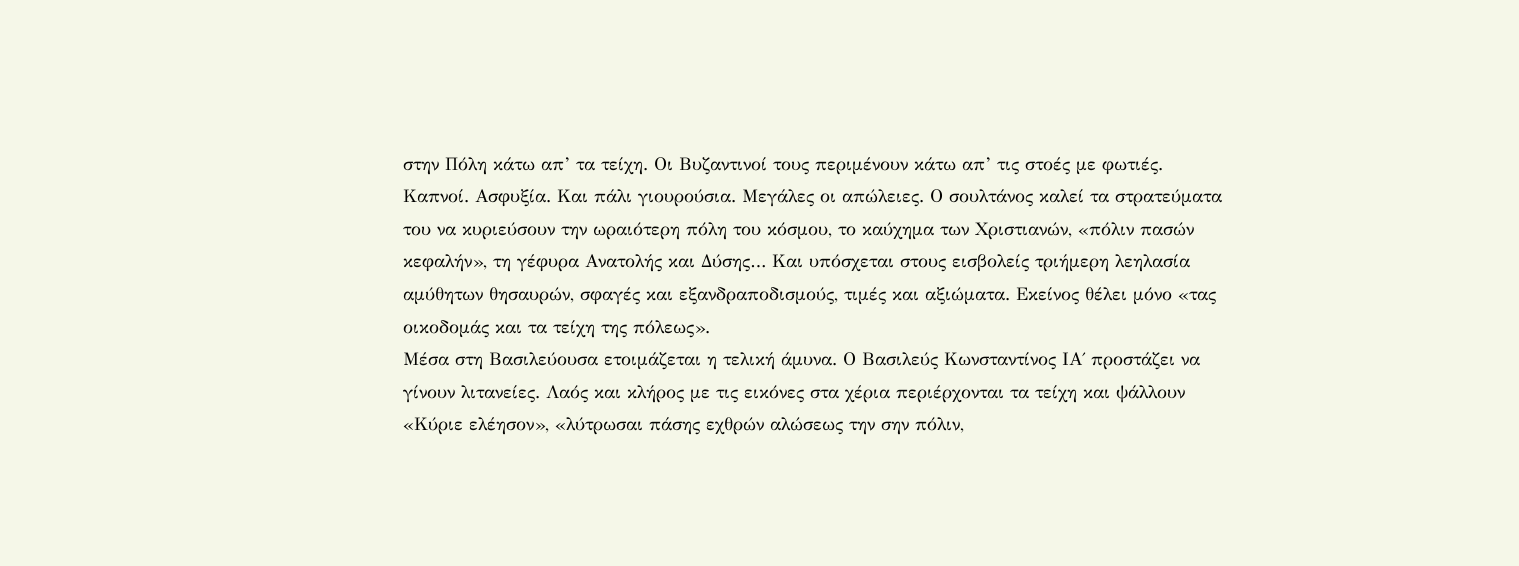στην Πόλη κάτω απ’ τα τείχη. Οι Βυζαντινοί τους περιμένουν κάτω απ’ τις στοές με φωτιές. Καπνοί. Ασφυξία. Και πάλι γιουρούσια. Μεγάλες οι απώλειες. Ο σουλτάνος καλεί τα στρατεύματα του να κυριεύσουν την ωραιότερη πόλη του κόσμου, το καύχημα των Χριστιανών, «πόλιν πασών κεφαλήν», τη γέφυρα Ανατολής και Δύσης… Και υπόσχεται στους εισβολείς τριήμερη λεηλασία αμύθητων θησαυρών, σφαγές και εξανδραποδισμούς, τιμές και αξιώματα. Εκείνος θέλει μόνο «τας οικοδομάς και τα τείχη της πόλεως».
Μέσα στη Βασιλεύουσα ετοιμάζεται η τελική άμυνα. Ο Βασιλεύς Κωνσταντίνος ΙΑ΄ προστάζει να γίνουν λιτανείες. Λαός και κλήρος με τις εικόνες στα χέρια περιέρχονται τα τείχη και ψάλλουν «Κύριε ελέησον», «λύτρωσαι πάσης εχθρών αλώσεως την σην πόλιν,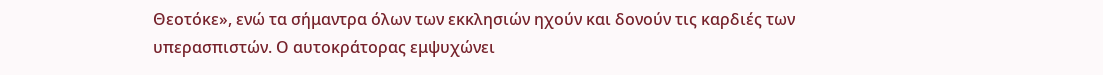Θεοτόκε», ενώ τα σήμαντρα όλων των εκκλησιών ηχούν και δονούν τις καρδιές των υπερασπιστών. Ο αυτοκράτορας εμψυχώνει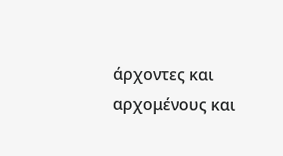άρχοντες και αρχομένους και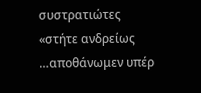συστρατιώτες «στήτε ανδρείως …αποθάνωμεν υπέρ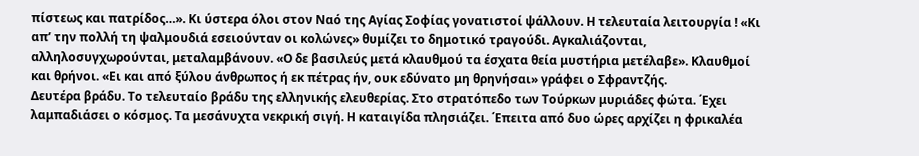πίστεως και πατρίδος…». Κι ύστερα όλοι στον Ναό της Αγίας Σοφίας γονατιστοί ψάλλουν. Η τελευταία λειτουργία ! «Κι απ’ την πολλή τη ψαλμουδιά εσειούνταν οι κολώνες» θυμίζει το δημοτικό τραγούδι. Αγκαλιάζονται, αλληλοσυγχωρούνται, μεταλαμβάνουν. «Ο δε βασιλεύς μετά κλαυθμού τα έσχατα θεία μυστήρια μετέλαβε». Κλαυθμοί και θρήνοι. «Ει και από ξύλου άνθρωπος ή εκ πέτρας ήν, ουκ εδύνατο μη θρηνήσαι» γράφει ο Σφραντζής.
Δευτέρα βράδυ. Το τελευταίο βράδυ της ελληνικής ελευθερίας. Στο στρατόπεδο των Τούρκων μυριάδες φώτα. ΄Εχει λαμπαδιάσει ο κόσμος. Τα μεσάνυχτα νεκρική σιγή. Η καταιγίδα πλησιάζει. ΄Επειτα από δυο ώρες αρχίζει η φρικαλέα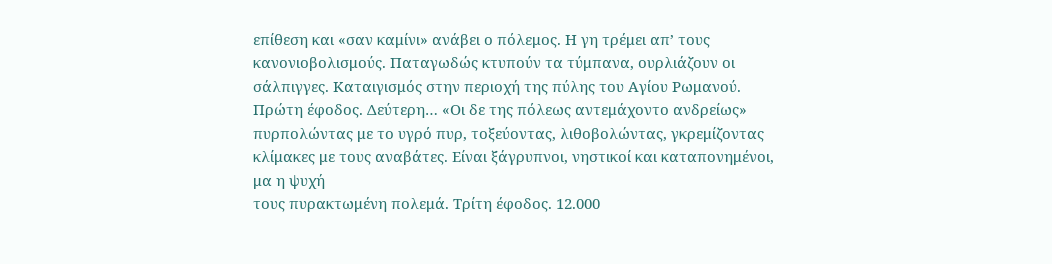επίθεση και «σαν καμίνι» ανάβει ο πόλεμος. Η γη τρέμει απ’ τους κανονιοβολισμούς. Παταγωδώς κτυπούν τα τύμπανα, ουρλιάζουν οι σάλπιγγες. Καταιγισμός στην περιοχή της πύλης του Αγίου Ρωμανού. Πρώτη έφοδος. Δεύτερη… «Οι δε της πόλεως αντεμάχοντο ανδρείως» πυρπολώντας με το υγρό πυρ, τοξεύοντας, λιθοβολώντας, γκρεμίζοντας κλίμακες με τους αναβάτες. Είναι ξάγρυπνοι, νηστικοί και καταπονημένοι, μα η ψυχή
τους πυρακτωμένη πολεμά. Τρίτη έφοδος. 12.000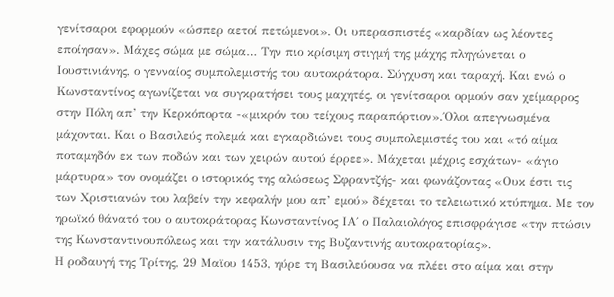γενίτσαροι εφορμούν «ώσπερ αετοί πετώμενοι». Οι υπερασπιστές «καρδίαν ως λέοντες εποίησαν». Μάχες σώμα με σώμα… Την πιο κρίσιμη στιγμή της μάχης πληγώνεται ο Ιουστινιάνης, ο γενναίος συμπολεμιστής του αυτοκράτορα. Σύγχυση και ταραχή. Και ενώ ο Κωνσταντίνος αγωνίζεται να συγκρατήσει τους μαχητές, οι γενίτσαροι ορμούν σαν χείμαρρος στην Πόλη απ’ την Κερκόπορτα -«μικρόν του τείχους παραπόρτιον».΄Ολοι απεγνωσμένα μάχονται. Και ο Βασιλεύς πολεμά και εγκαρδιώνει τους συμπολεμιστές του και «τό αίμα ποταμηδόν εκ των ποδών και των χειρών αυτού έρρεε». Μάχεται μέχρις εσχάτων- «άγιο μάρτυρα» τον ονομάζει ο ιστορικός της αλώσεως Σφραντζής- και φωνάζοντας «Ουκ έστι τις των Χριστιανών του λαβείν την κεφαλήν μου απ’ εμού» δέχεται το τελειωτικό κτύπημα. Με τον ηρωϊκό θάνατό του ο αυτοκράτορας Κωνσταντίνος ΙΑ΄ ο Παλαιολόγος επισφράγισε «την πτώσιν της Κωνσταντινουπόλεως και την κατάλυσιν της Βυζαντινής αυτοκρατορίας».
Η ροδαυγή της Τρίτης, 29 Μαϊου 1453, ηύρε τη Βασιλεύουσα να πλέει στο αίμα και στην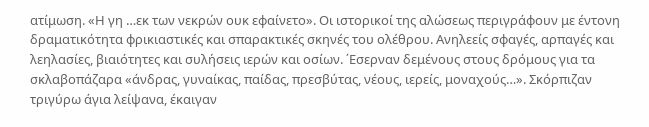ατίμωση. «Η γη …εκ των νεκρών ουκ εφαίνετο». Οι ιστορικοί της αλώσεως περιγράφουν με έντονη δραματικότητα φρικιαστικές και σπαρακτικές σκηνές του ολέθρου. Ανηλεείς σφαγές, αρπαγές και λεηλασίες, βιαιότητες και συλήσεις ιερών και οσίων. ΄Εσερναν δεμένους στους δρόμους για τα σκλαβοπάζαρα «άνδρας, γυναίκας, παίδας, πρεσβύτας, νέους, ιερείς, μοναχούς…». Σκόρπιζαν τριγύρω άγια λείψανα, έκαιγαν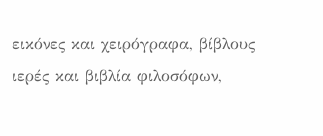εικόνες και χειρόγραφα, βίβλους ιερές και βιβλία φιλοσόφων,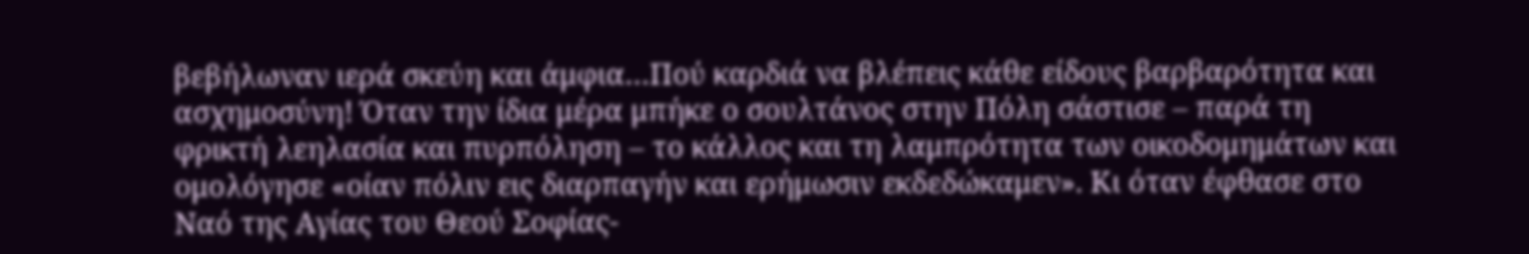βεβήλωναν ιερά σκεύη και άμφια…Πού καρδιά να βλέπεις κάθε είδους βαρβαρότητα και ασχημοσύνη! Όταν την ίδια μέρα μπήκε ο σουλτάνος στην Πόλη σάστισε – παρά τη φρικτή λεηλασία και πυρπόληση – το κάλλος και τη λαμπρότητα των οικοδομημάτων και ομολόγησε «οίαν πόλιν εις διαρπαγήν και ερήμωσιν εκδεδώκαμεν». Κι όταν έφθασε στο Ναό της Αγίας του Θεού Σοφίας-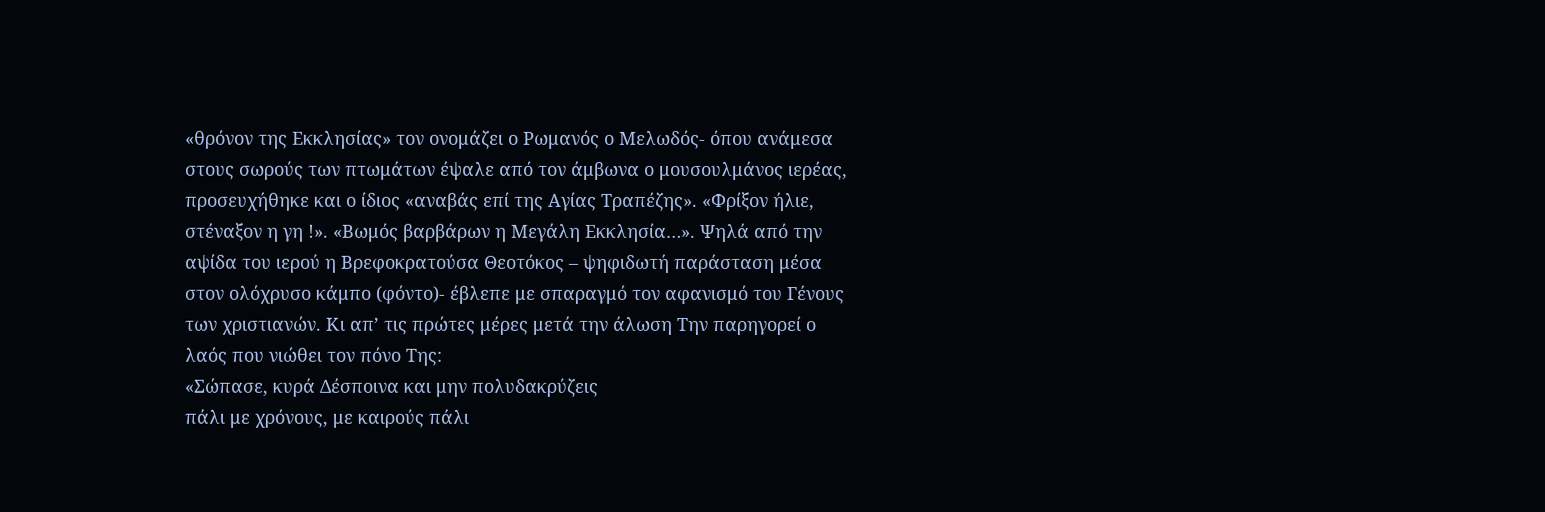«θρόνον της Εκκλησίας» τον ονομάζει ο Ρωμανός ο Μελωδός- όπου ανάμεσα στους σωρούς των πτωμάτων έψαλε από τον άμβωνα ο μουσουλμάνος ιερέας, προσευχήθηκε και ο ίδιος «αναβάς επί της Αγίας Τραπέζης». «Φρίξον ήλιε, στέναξον η γη !». «Βωμός βαρβάρων η Μεγάλη Εκκλησία…». Ψηλά από την αψίδα του ιερού η Βρεφοκρατούσα Θεοτόκος – ψηφιδωτή παράσταση μέσα στον ολόχρυσο κάμπο (φόντο)- έβλεπε με σπαραγμό τον αφανισμό του Γένους των χριστιανών. Κι απ’ τις πρώτες μέρες μετά την άλωση Την παρηγορεί ο λαός που νιώθει τον πόνο Της:
«Σώπασε, κυρά Δέσποινα και μην πολυδακρύζεις
πάλι με χρόνους, με καιρούς πάλι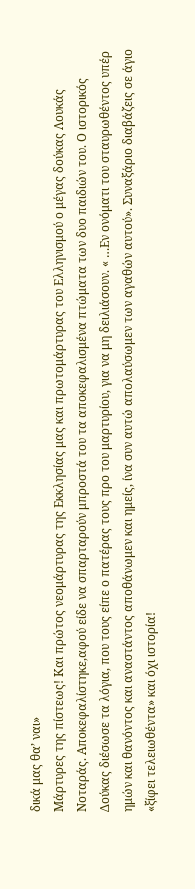δικά μας θα’ ναι»
Μάρτυρες της πίστεως! Και πρώτος νεομάρτυρας της Εκκλησίας μας και πρωτομάρτυρας του Ελληνισμού ο μέγας δούκας Λουκάς Νοταράς. Αποκεφαλίστηκε,αφού είδε να σπαρταρούν μπροστά του τα αποκεφαλισμένα πτώματα των δυo παιδιών του. Ο ιστορικός Δούκας διέσωσε τα λόγια, που τους είπε ο πατέρας τους προ του μαρτυρίου, για να μη δειλιάσουν. « …Εν ονόματι του σταυρωθέντος υπέρ ημών και θανόντος και αναστάντος αποθάνωμεν και ημείς, ίνα συν αυτώ απολαύσωμεν των αγαθών αυτού». Συναξάριο διαβάζεις σε άγιο «ξίφει τελειωθέντα» και όχι ιστορία!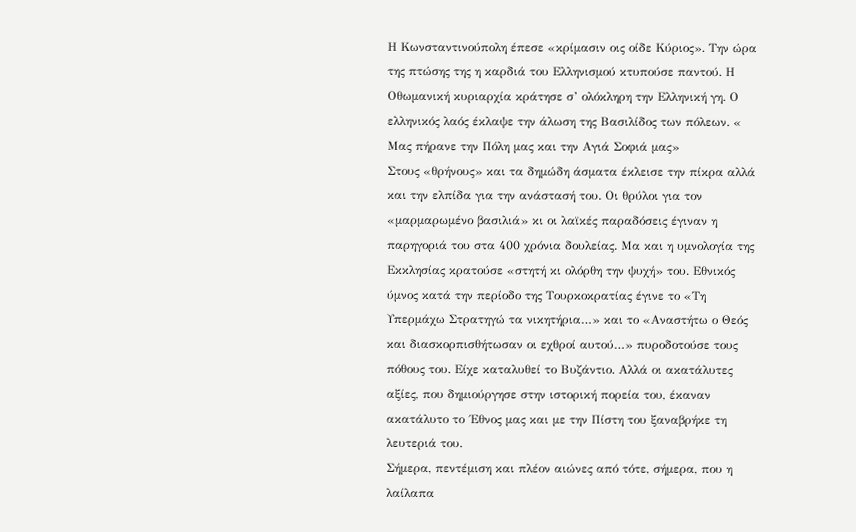Η Κωνσταντινούπολη έπεσε «κρίμασιν οις οίδε Κύριος». Την ώρα της πτώσης της η καρδιά του Ελληνισμού κτυπούσε παντού. Η Οθωμανική κυριαρχία κράτησε σ’ ολόκληρη την Ελληνική γη. Ο ελληνικός λαός έκλαψε την άλωση της Βασιλίδος των πόλεων. « Μας πήρανε την Πόλη μας και την Αγιά Σοφιά μας»
Στους «θρήνους» και τα δημώδη άσματα έκλεισε την πίκρα αλλά και την ελπίδα για την ανάστασή του. Οι θρύλοι για τον «μαρμαρωμένο βασιλιά» κι οι λαϊκές παραδόσεις έγιναν η παρηγοριά του στα 400 χρόνια δουλείας. Μα και η υμνολογία της Εκκλησίας κρατούσε «στητή κι ολόρθη την ψυχή» του. Εθνικός ύμνος κατά την περίοδο της Τουρκοκρατίας έγινε το «Τη Υπερμάχω Στρατηγώ τα νικητήρια…» και το «Αναστήτω ο Θεός και διασκορπισθήτωσαν οι εχθροί αυτού…» πυροδοτούσε τους πόθους του. Είχε καταλυθεί το Βυζάντιο. Αλλά οι ακατάλυτες αξίες, που δημιούργησε στην ιστορική πορεία του, έκαναν ακατάλυτο το ΄Εθνος μας και με την Πίστη του ξαναβρήκε τη λευτεριά του.
Σήμερα, πεντέμιση και πλέον αιώνες από τότε, σήμερα, που η λαίλαπα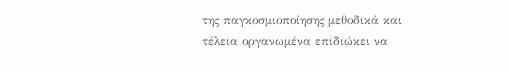της παγκοσμιοποίησης μεθοδικά και τέλεια οργανωμένα επιδιώκει να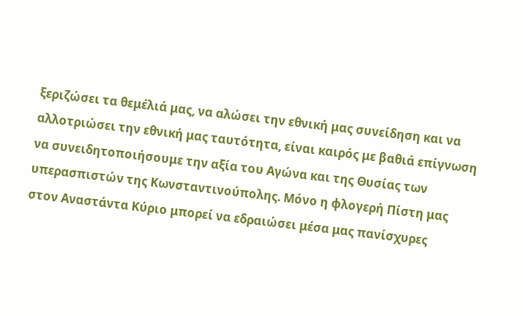ξεριζώσει τα θεμέλιά μας, να αλώσει την εθνική μας συνείδηση και να αλλοτριώσει την εθνική μας ταυτότητα, είναι καιρός με βαθιά επίγνωση να συνειδητοποιήσουμε την αξία του Αγώνα και της Θυσίας των υπερασπιστών της Κωνσταντινούπολης. Μόνο η φλογερή Πίστη μας στον Αναστάντα Κύριο μπορεί να εδραιώσει μέσα μας πανίσχυρες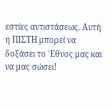εστίες αντιστάσεως. Αυτή η ΠΙΣΤΗ μπορεί να δοξάσει το ΄Εθνος μας και να μας σώσει!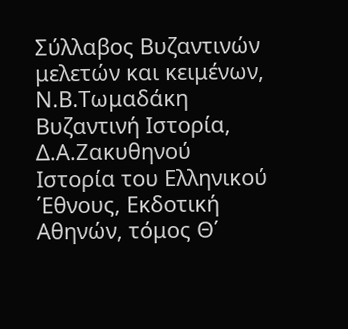Σύλλαβος Βυζαντινών μελετών και κειμένων, Ν.Β.Τωμαδάκη
Βυζαντινή Ιστορία, Δ.Α.Ζακυθηνού
Ιστορία του Ελληνικού ΄Εθνους, Εκδοτική Αθηνών, τόμος Θ΄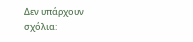Δεν υπάρχουν σχόλια: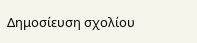Δημοσίευση σχολίου